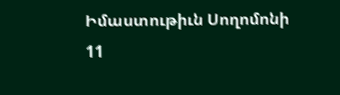Իմաստութիւն Սողոմոնի
11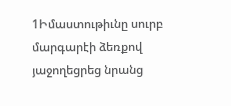1Իմաստութիւնը սուրբ մարգարէի ձեռքով յաջողեցրեց նրանց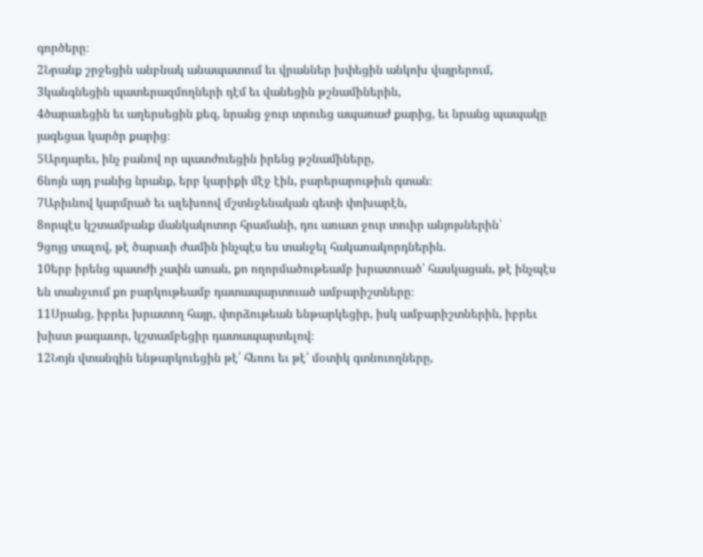գործերը։
2Նրանք շրջեցին անբնակ անապատում եւ վրաններ խփեցին անկոխ վայրերում,
3կանգնեցին պատերազմողների դէմ եւ վանեցին թշնամիներին,
4ծարաւեցին եւ աղերսեցին քեզ, նրանց ջուր տրուեց ապառաժ քարից, եւ նրանց պապակը յագեցաւ կարծր քարից։
5Արդարեւ, ինչ բանով որ պատժուեցին իրենց թշնամիները,
6նոյն այդ բանից նրանք, երբ կարիքի մէջ էին, բարերարութիւն գտան։
7Արիւնով կարմրած եւ ալեխռով մշտնջենական գետի փոխարէն,
8որպէս կշտամբանք մանկակոտոր հրամանի, դու առատ ջուր տուիր անյոյսներին՝
9ցոյց տալով, թէ ծարաւի ժամին ինչպէս ես տանջել հակառակորդներին.
10երբ իրենց պատժի չափն առան, քո ողորմածութեամբ խրատուած՝ հասկացան, թէ ինչպէս են տանջւում քո բարկութեամբ դատապարտուած ամբարիշտները։
11Սրանց, իբրեւ խրատող հայր, փորձութեան ենթարկեցիր, իսկ ամբարիշտներին, իբրեւ խիստ թագաւոր, կշտամբեցիր դատապարտելով։
12Նոյն վտանգին ենթարկուեցին թէ՛ հեռու եւ թէ՛ մօտիկ գտնուողները,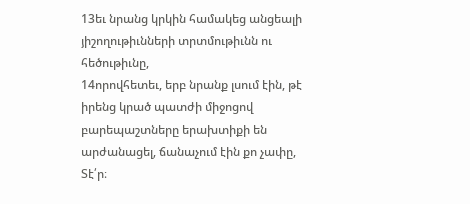13եւ նրանց կրկին համակեց անցեալի յիշողութիւնների տրտմութիւնն ու հեծութիւնը,
14որովհետեւ, երբ նրանք լսում էին, թէ իրենց կրած պատժի միջոցով բարեպաշտները երախտիքի են արժանացել, ճանաչում էին քո չափը, Տէ՛ր։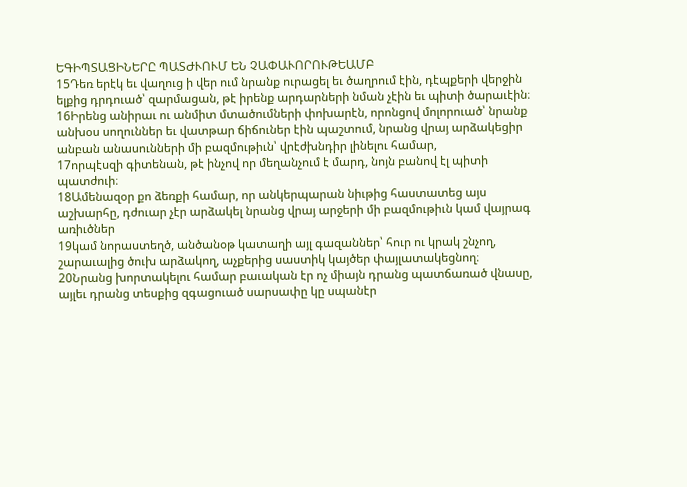ԵԳԻՊՏԱՑԻՆԵՐԸ ՊԱՏԺՒՈՒՄ ԵՆ ՉԱՓԱՒՈՐՈՒԹԵԱՄԲ
15Դեռ երէկ եւ վաղուց ի վեր ում նրանք ուրացել եւ ծաղրում էին, դէպքերի վերջին ելքից դրդուած՝ զարմացան, թէ իրենք արդարների նման չէին եւ պիտի ծարաւէին։
16Իրենց անիրաւ ու անմիտ մտածումների փոխարէն, որոնցով մոլորուած՝ նրանք անխօս սողուններ եւ վատթար ճիճուներ էին պաշտում, նրանց վրայ արձակեցիր անբան անասունների մի բազմութիւն՝ վրէժխնդիր լինելու համար,
17որպէսզի գիտենան, թէ ինչով որ մեղանչում է մարդ, նոյն բանով էլ պիտի պատժուի։
18Ամենազօր քո ձեռքի համար, որ անկերպարան նիւթից հաստատեց այս աշխարհը, դժուար չէր արձակել նրանց վրայ արջերի մի բազմութիւն կամ վայրագ առիւծներ
19կամ նորաստեղծ, անծանօթ կատաղի այլ գազաններ՝ հուր ու կրակ շնչող, շարաւալից ծուխ արձակող, աչքերից սաստիկ կայծեր փայլատակեցնող։
20Նրանց խորտակելու համար բաւական էր ոչ միայն դրանց պատճառած վնասը, այլեւ դրանց տեսքից զգացուած սարսափը կը սպանէր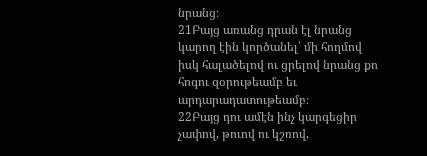նրանց։
21Բայց առանց դրան էլ նրանց կարող էին կործանել՝ մի հողմով իսկ հալածելով ու ցրելով նրանց քո հոգու զօրութեամբ եւ արդարադատութեամբ։
22Բայց դու ամէն ինչ կարգեցիր չափով, թուով ու կշռով,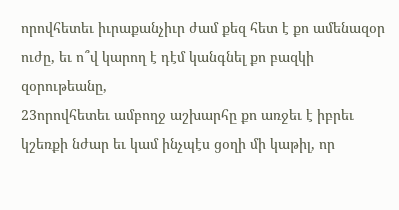որովհետեւ իւրաքանչիւր ժամ քեզ հետ է քո ամենազօր ուժը, եւ ո՞վ կարող է դէմ կանգնել քո բազկի զօրութեանը,
23որովհետեւ ամբողջ աշխարհը քո առջեւ է իբրեւ կշեռքի նժար եւ կամ ինչպէս ցօղի մի կաթիլ, որ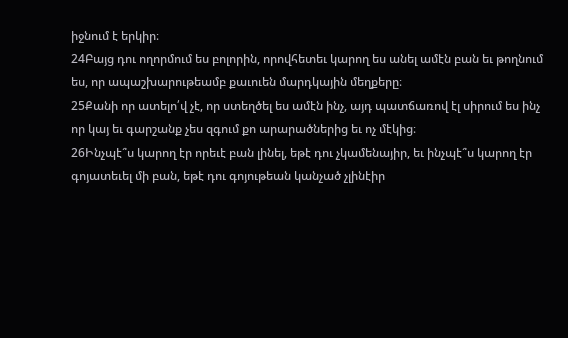իջնում է երկիր։
24Բայց դու ողորմում ես բոլորին, որովհետեւ կարող ես անել ամէն բան եւ թողնում ես, որ ապաշխարութեամբ քաւուեն մարդկային մեղքերը։
25Քանի որ ատելո՛վ չէ, որ ստեղծել ես ամէն ինչ, այդ պատճառով էլ սիրում ես ինչ որ կայ եւ գարշանք չես զգում քո արարածներից եւ ոչ մէկից։
26Ինչպէ՞ս կարող էր որեւէ բան լինել, եթէ դու չկամենայիր, եւ ինչպէ՞ս կարող էր գոյատեւել մի բան, եթէ դու գոյութեան կանչած չլինէիր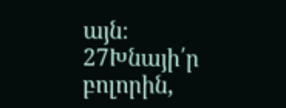այն։
27Խնայի՛ր բոլորին,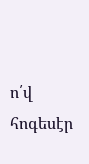ո՛վ հոգեսէր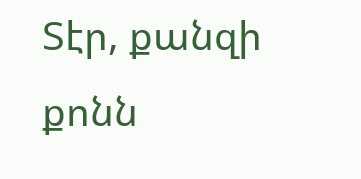Տէր, քանզի քոնն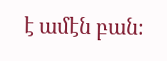է ամէն բան։